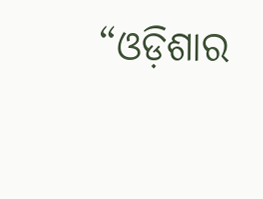“ଓଡ଼ିଶାର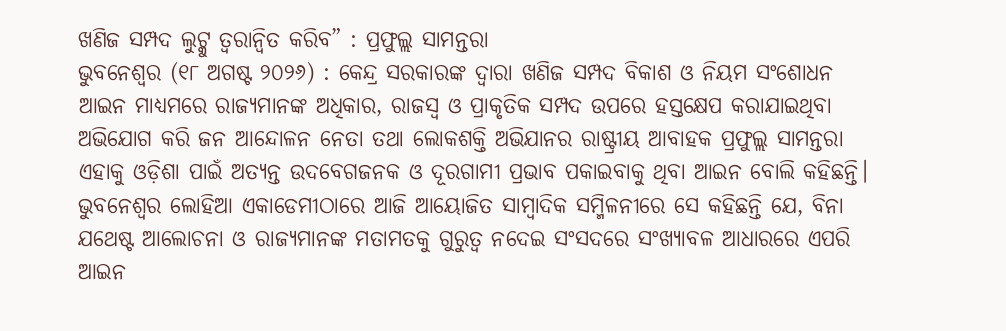ଖଣିଜ ସମ୍ପଦ ଲୁଟ୍କୁ ତ୍ୱରାନ୍ୱିତ କରିବ” : ପ୍ରଫୁଲ୍ଲ ସାମନ୍ତରା
ଭୁବନେଶ୍ୱର (୧୮ ଅଗଷ୍ଟ ୨୦୨୬) : କେନ୍ଦ୍ର ସରକାରଙ୍କ ଦ୍ୱାରା ଖଣିଜ ସମ୍ପଦ ବିକାଶ ଓ ନିୟମ ସଂଶୋଧନ ଆଇନ ମାଧ୍ୟମରେ ରାଜ୍ୟମାନଙ୍କ ଅଧିକାର, ରାଜସ୍ୱ ଓ ପ୍ରାକୃତିକ ସମ୍ପଦ ଉପରେ ହସ୍ତକ୍ଷେପ କରାଯାଇଥିବା ଅଭିଯୋଗ କରି ଜନ ଆନ୍ଦୋଳନ ନେତା ତଥା ଲୋକଶକ୍ତି ଅଭିଯାନର ରାଷ୍ଟ୍ରୀୟ ଆବାହକ ପ୍ରଫୁଲ୍ଲ ସାମନ୍ତରା ଏହାକୁ ଓଡ଼ିଶା ପାଇଁ ଅତ୍ୟନ୍ତ ଉଦବେଗଜନକ ଓ ଦୂରଗାମୀ ପ୍ରଭାବ ପକାଇବାକୁ ଥିବା ଆଇନ ବୋଲି କହିଛନ୍ତି। ଭୁବନେଶ୍ୱର ଲୋହିଆ ଏକାଡେମୀଠାରେ ଆଜି ଆୟୋଜିତ ସାମ୍ବାଦିକ ସମ୍ମିଳନୀରେ ସେ କହିଛନ୍ତି ଯେ, ବିନା ଯଥେଷ୍ଟ ଆଲୋଚନା ଓ ରାଜ୍ୟମାନଙ୍କ ମତାମତକୁ ଗୁରୁତ୍ୱ ନଦେଇ ସଂସଦରେ ସଂଖ୍ୟାବଳ ଆଧାରରେ ଏପରି ଆଇନ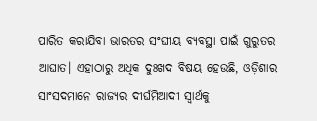ପାରିତ କରାଯିବା ଭାରତର ସଂଘୀୟ ବ୍ୟବସ୍ଥା ପାଇଁ ଗୁରୁତର ଆଘାତ। ଏହାଠାରୁ ଅଧିକ ଦୁଃଖଦ ବିଷୟ ହେଉଛି, ଓଡ଼ିଶାର ସାଂସଦମାନେ ରାଜ୍ୟର ଦୀର୍ଘମିଆଦୀ ସ୍ୱାର୍ଥକୁ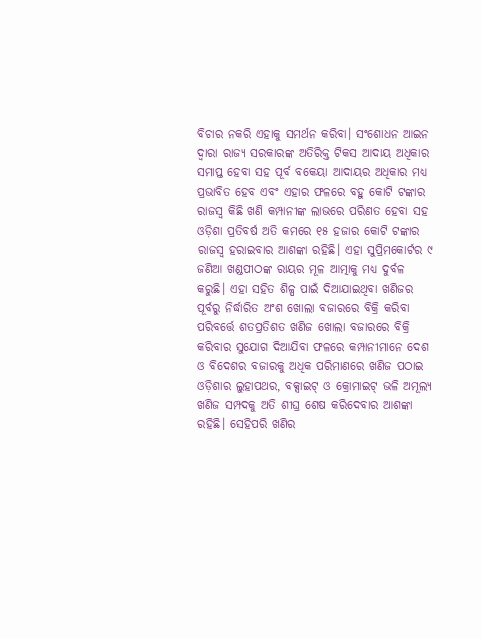ବିଚାର ନକରି ଏହାକୁ ସମର୍ଥନ କରିବା। ସଂଶୋଧନ ଆଇନ ଦ୍ୱାରା ରାଜ୍ୟ ସରକାରଙ୍କ ଅତିରିକ୍ତ ଟିକସ ଆଦାୟ ଅଧିକାର ସମାପ୍ତ ହେବା ସହ ପୂର୍ବ ବକେୟା ଆଦାୟର ଅଧିକାର ମଧ୍ୟ ପ୍ରଭାବିତ ହେବ ଏବଂ ଏହାର ଫଳରେ ବହୁ କୋଟି ଟଙ୍କାର ରାଜସ୍ୱ କିଛି ଖଣି କମ୍ପାନୀଙ୍କ ଲାଭରେ ପରିଣତ ହେବା ସହ ଓଡ଼ିଶା ପ୍ରତିବର୍ଷ ଅତି କମରେ ୧୫ ହଜାର କୋଟି ଟଙ୍କାର ରାଜସ୍ୱ ହରାଇବାର ଆଶଙ୍କା ରହିଛି। ଏହା ସୁପ୍ରିମକୋର୍ଟର ୯ ଜଣିଆ ଖଣ୍ଡପୀଠଙ୍କ ରାୟର ମୂଳ ଆତ୍ମାକୁ ମଧ୍ୟ ଦୁର୍ବଳ କରୁଛି। ଏହା ସହିତ ଶିଳ୍ପ ପାଇଁ ଦିଆଯାଇଥିବା ଖଣିଜର ପୂର୍ବରୁ ନିର୍ଦ୍ଧାରିତ ଅଂଶ ଖୋଲା ବଜାରରେ ବିକ୍ରି କରିବା ପରିବର୍ତ୍ତେ ଶତପ୍ରତିଶତ ଖଣିଜ ଖୋଲା ବଜାରରେ ବିକ୍ରି କରିବାର ସୁଯୋଗ ଦିଆଯିବା ଫଳରେ କମ୍ପାନୀମାନେ ଦେଶ ଓ ବିଦେଶର ବଜାରକୁ ଅଧିକ ପରିମାଣରେ ଖଣିଜ ପଠାଇ ଓଡ଼ିଶାର ଲୁହାପଥର, ବକ୍ସାଇଟ୍ ଓ କ୍ରୋମାଇଟ୍ ଭଳି ଅମୂଲ୍ୟ ଖଣିଜ ସମ୍ପଦକୁ ଅତି ଶୀଘ୍ର ଶେଷ କରିଦେବାର ଆଶଙ୍କା ରହିଛି। ସେହିପରି ଖଣିର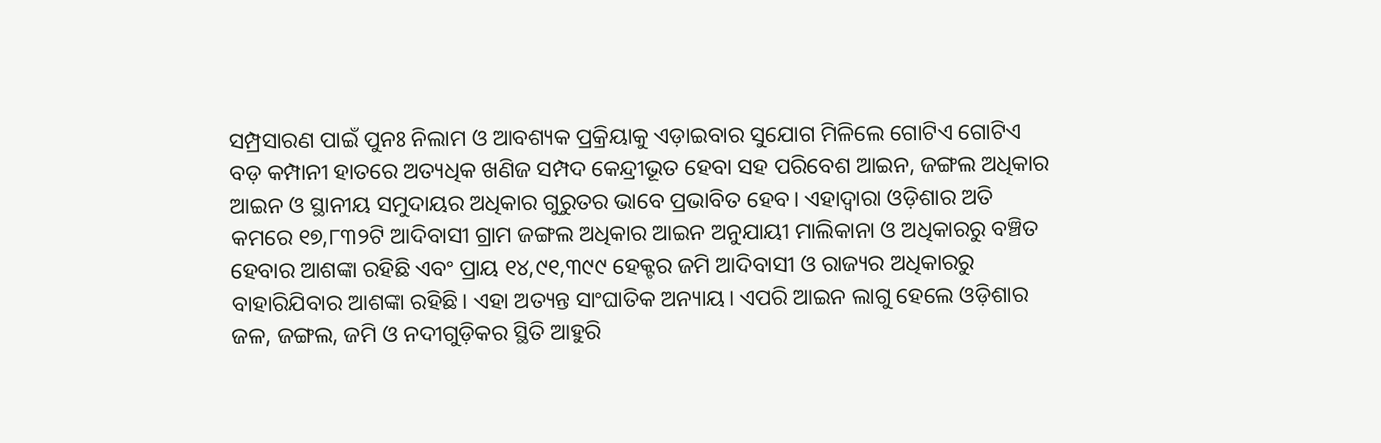ସମ୍ପ୍ରସାରଣ ପାଇଁ ପୁନଃ ନିଲାମ ଓ ଆବଶ୍ୟକ ପ୍ରକ୍ରିୟାକୁ ଏଡ଼ାଇବାର ସୁଯୋଗ ମିଳିଲେ ଗୋଟିଏ ଗୋଟିଏ ବଡ଼ କମ୍ପାନୀ ହାତରେ ଅତ୍ୟଧିକ ଖଣିଜ ସମ୍ପଦ କେନ୍ଦ୍ରୀଭୂତ ହେବା ସହ ପରିବେଶ ଆଇନ, ଜଙ୍ଗଲ ଅଧିକାର ଆଇନ ଓ ସ୍ଥାନୀୟ ସମୁଦାୟର ଅଧିକାର ଗୁରୁତର ଭାବେ ପ୍ରଭାବିତ ହେବ। ଏହାଦ୍ୱାରା ଓଡ଼ିଶାର ଅତି କମରେ ୧୭,୮୩୨ଟି ଆଦିବାସୀ ଗ୍ରାମ ଜଙ୍ଗଲ ଅଧିକାର ଆଇନ ଅନୁଯାୟୀ ମାଲିକାନା ଓ ଅଧିକାରରୁ ବଞ୍ଚିତ ହେବାର ଆଶଙ୍କା ରହିଛି ଏବଂ ପ୍ରାୟ ୧୪,୯୧,୩୯୯ ହେକ୍ଟର ଜମି ଆଦିବାସୀ ଓ ରାଜ୍ୟର ଅଧିକାରରୁ ବାହାରିଯିବାର ଆଶଙ୍କା ରହିଛି। ଏହା ଅତ୍ୟନ୍ତ ସାଂଘାତିକ ଅନ୍ୟାୟ। ଏପରି ଆଇନ ଲାଗୁ ହେଲେ ଓଡ଼ିଶାର ଜଳ, ଜଙ୍ଗଲ, ଜମି ଓ ନଦୀଗୁଡ଼ିକର ସ୍ଥିତି ଆହୁରି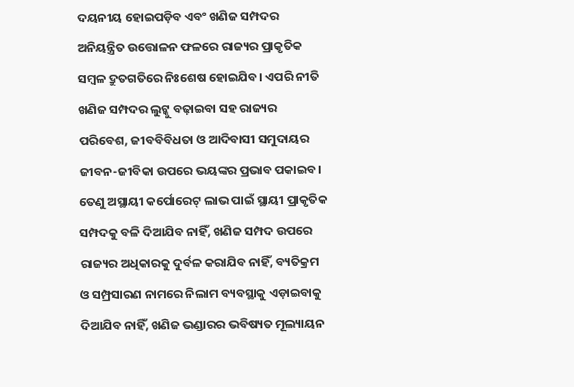ଦୟନୀୟ ହୋଇପଡ଼ିବ ଏବଂ ଖଣିଜ ସମ୍ପଦର ଅନିୟନ୍ତ୍ରିତ ଉତ୍ତୋଳନ ଫଳରେ ରାଜ୍ୟର ପ୍ରାକୃତିକ ସମ୍ବଳ ଦ୍ରୁତଗତିରେ ନିଃଶେଷ ହୋଇଯିବ। ଏପରି ନୀତି ଖଣିଜ ସମ୍ପଦର ଲୁଟ୍କୁ ବଢ଼ାଇବା ସହ ରାଜ୍ୟର ପରିବେଶ, ଜୀବବିବିଧତା ଓ ଆଦିବାସୀ ସମୁଦାୟର ଜୀବନ-ଜୀବିକା ଉପରେ ଭୟଙ୍କର ପ୍ରଭାବ ପକାଇବ। ତେଣୁ ଅସ୍ଥାୟୀ କର୍ପୋରେଟ୍ ଲାଭ ପାଇଁ ସ୍ଥାୟୀ ପ୍ରାକୃତିକ ସମ୍ପଦକୁ ବଳି ଦିଆଯିବ ନାହିଁ, ଖଣିଜ ସମ୍ପଦ ଉପରେ ରାଜ୍ୟର ଅଧିକାରକୁ ଦୁର୍ବଳ କରାଯିବ ନାହିଁ, ବ୍ୟତିକ୍ରମ ଓ ସମ୍ପ୍ରସାରଣ ନାମରେ ନିଲାମ ବ୍ୟବସ୍ଥାକୁ ଏଡ଼ାଇବାକୁ ଦିଆଯିବ ନାହିଁ, ଖଣିଜ ଭଣ୍ଡାରର ଭବିଷ୍ୟତ ମୂଲ୍ୟାୟନ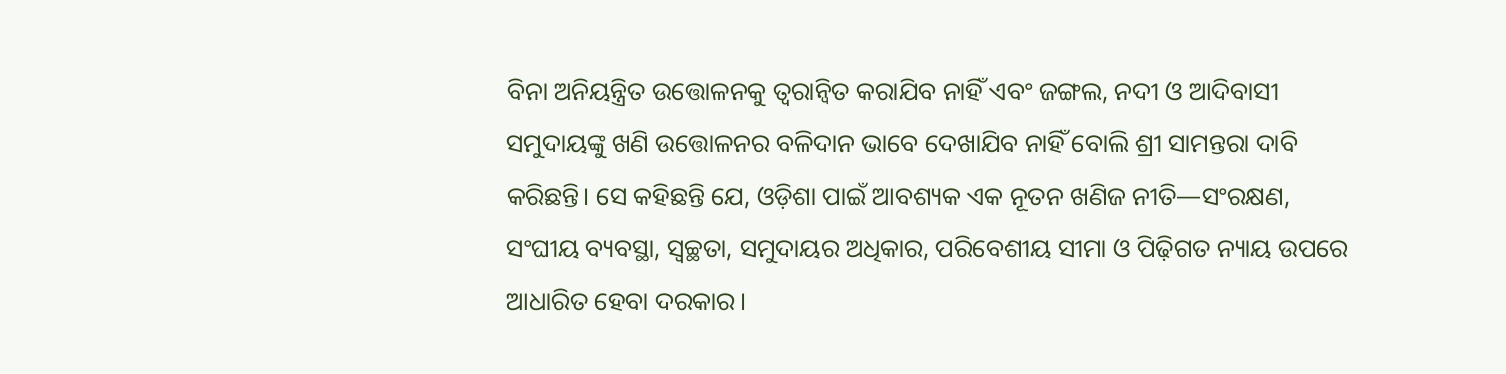ବିନା ଅନିୟନ୍ତ୍ରିତ ଉତ୍ତୋଳନକୁ ତ୍ୱରାନ୍ୱିତ କରାଯିବ ନାହିଁ ଏବଂ ଜଙ୍ଗଲ, ନଦୀ ଓ ଆଦିବାସୀ ସମୁଦାୟଙ୍କୁ ଖଣି ଉତ୍ତୋଳନର ବଳିଦାନ ଭାବେ ଦେଖାଯିବ ନାହିଁ ବୋଲି ଶ୍ରୀ ସାମନ୍ତରା ଦାବି କରିଛନ୍ତି। ସେ କହିଛନ୍ତି ଯେ, ଓଡ଼ିଶା ପାଇଁ ଆବଶ୍ୟକ ଏକ ନୂତନ ଖଣିଜ ନୀତି—ସଂରକ୍ଷଣ, ସଂଘୀୟ ବ୍ୟବସ୍ଥା, ସ୍ୱଚ୍ଛତା, ସମୁଦାୟର ଅଧିକାର, ପରିବେଶୀୟ ସୀମା ଓ ପିଢ଼ିଗତ ନ୍ୟାୟ ଉପରେ ଆଧାରିତ ହେବା ଦରକାର।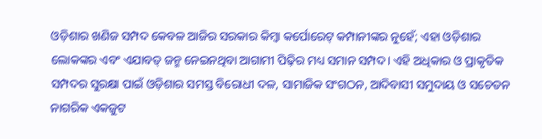ଓଡ଼ିଶାର ଖଣିଜ ସମ୍ପଦ କେବଳ ଆଜିର ସରକାର କିମ୍ବା କର୍ପୋରେଟ୍ କମ୍ପାନୀଙ୍କର ନୁହେଁ; ଏହା ଓଡ଼ିଶାର ଲୋକଙ୍କର ଏବଂ ଏଯାବତ୍ ଜନ୍ମ ନେଇନଥିବା ଆଗାମୀ ପିଢ଼ିର ମଧ୍ୟ ସମାନ ସମ୍ପଦ। ଏହି ଅଧିକାର ଓ ପ୍ରାକୃତିକ ସମ୍ପଦର ସୁରକ୍ଷା ପାଇଁ ଓଡ଼ିଶାର ସମସ୍ତ ବିରୋଧୀ ଦଳ, ସାମାଜିକ ସଂଗଠନ, ଆଦିବାସୀ ସମୁଦାୟ ଓ ସଚେତନ ନାଗରିକ ଏକଜୁଟ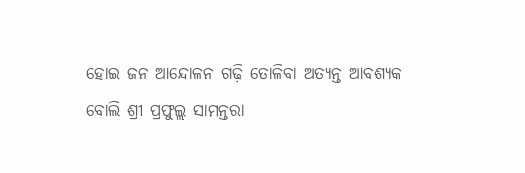ହୋଇ ଜନ ଆନ୍ଦୋଳନ ଗଢ଼ି ତୋଳିବା ଅତ୍ୟନ୍ତ ଆବଶ୍ୟକ ବୋଲି ଶ୍ରୀ ପ୍ରଫୁଲ୍ଲ ସାମନ୍ତରା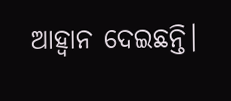ଆହ୍ୱାନ ଦେଇଛନ୍ତି।